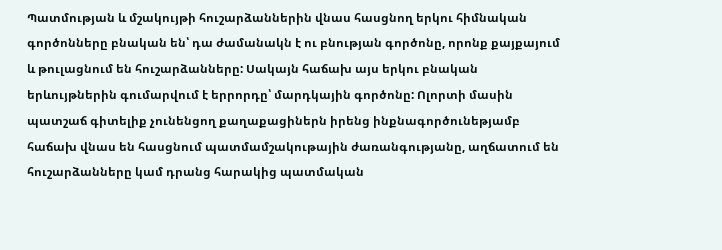Պատմության և մշակույթի հուշարձաններին վնաս հասցնող երկու հիմնական գործոնները բնական են՝ դա ժամանակն է ու բնության գործոնը, որոնք քայքայում և թուլացնում են հուշարձանները: Սակայն հաճախ այս երկու բնական երևույթներին գումարվում է երրորդը՝ մարդկային գործոնը: Ոլորտի մասին պատշաճ գիտելիք չունենցող քաղաքացիներն իրենց ինքնագործունեթյամբ հաճախ վնաս են հասցնում պատմամշակութային ժառանգությանը, աղճատում են հուշարձանները կամ դրանց հարակից պատմական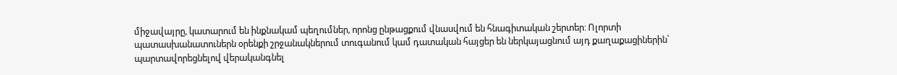միջավայրը, կատարում են ինքնակամ պեղումներ, որոնց ընթացքում վնասվում են հնագիտական շերտեր: Ոլորտի պատասխանատուներն օրենքի շրջանակներում տուգանում կամ դատական հայցեր են ներկայացնում այդ քաղաքացիներին՝ պարտավորեցնելով վերականգնել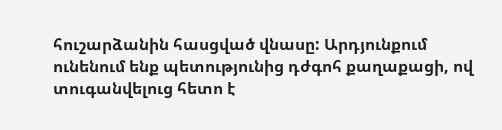հուշարձանին հասցված վնասը: Արդյունքում ունենում ենք պետությունից դժգոհ քաղաքացի, ով տուգանվելուց հետո է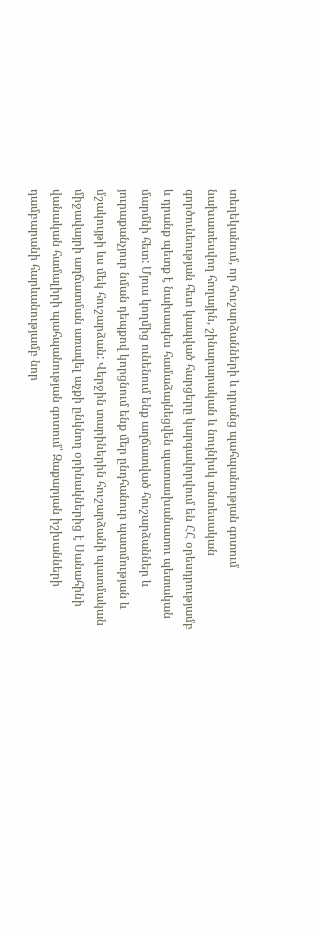տեղեկանում, որ հուշարձանների և դրանց պահպանության գոտում նախատեսվող հողային, շինարարական և նույնիսկ տնտեսական գործունեության հետ կապված հարցերը կարգավորվում են ՀՀ օրեսդրությամբ և դրանք պետք է նախապես համաձայնեցվեն պատասխանատու պետական մարմնի հետ: Մյուս կողմից ունենում ենք աղճատված հուշարձաններ և յուրաքանչյուր նման դեպքով կորցնում ենք մեր ընդհանուր պատմության և մշակույթի ևս մեկ հուշարձան: Վերջին տարիներին հուշարձանի պատմական միջավայրի աղճատման առավել աչքի ընկնող օրինակներից է Սանահինի վանական համալիրի պահպանության գոտում՝ Զաքարյան իշխանների դամբարանի հարևանությամբ նոր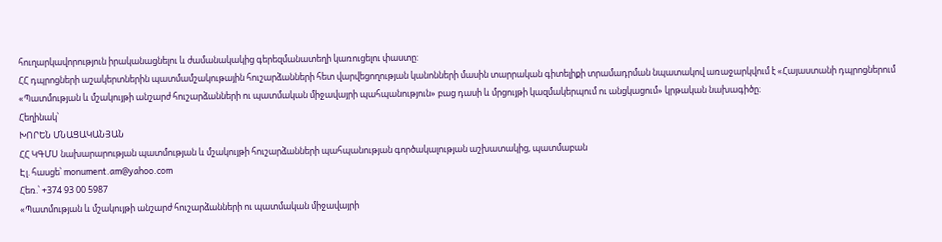հուղարկավորություն իրականացնելու և ժամանակակից գերեզմանատեղի կառուցելու փաստը:
ՀՀ դպրոցների աշակերտներին պատմամշակութային հուշարձանների հետ վարվեցողության կանոնների մասին տարրական գիտելիքի տրամադրման նպատակով առաջարկվում է «Հայաստանի դպրոցներում «Պատմության և մշակույթի անշարժ հուշարձանների ու պատմական միջավայրի պահպանություն» բաց դասի և մրցույթի կազմակերպում ու անցկացում» կրթական նախագիծը։
Հեղինակ՝
ԽՈՐԵՆ ՄՆԱՑԱԿԱՆՅԱՆ
ՀՀ ԿԳՄՍ նախարարության պատմության և մշակույթի հուշարձանների պահպանության գործակալության աշխատակից, պատմաբան
Էլ. հասցե՝ monument.am@yahoo.com
Հեռ.՝ +374 93 00 5987
«Պատմության և մշակույթի անշարժ հուշարձանների ու պատմական միջավայրի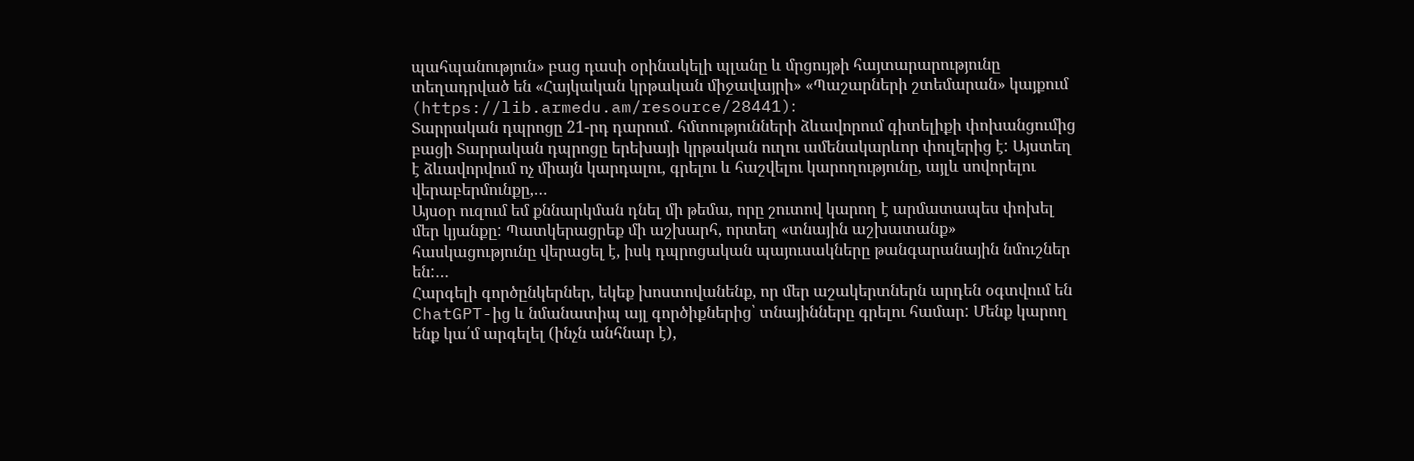պահպանություն» բաց դասի օրինակելի պլանը և մրցույթի հայտարարությունը տեղադրված են «Հայկական կրթական միջավայրի» «Պաշարների շտեմարան» կայքում (https://lib.armedu.am/resource/28441)։
Տարրական դպրոցը 21-րդ դարում․ հմտությունների ձևավորում գիտելիքի փոխանցումից բացի Տարրական դպրոցը երեխայի կրթական ուղու ամենակարևոր փուլերից է: Այստեղ է ձևավորվում ոչ միայն կարդալու, գրելու և հաշվելու կարողությունը, այլև սովորելու վերաբերմունքը,…
Այսօր ուզում եմ քննարկման դնել մի թեմա, որը շուտով կարող է արմատապես փոխել մեր կյանքը: Պատկերացրեք մի աշխարհ, որտեղ «տնային աշխատանք» հասկացությունը վերացել է, իսկ դպրոցական պայուսակները թանգարանային նմուշներ են:…
Հարգելի գործընկերներ, եկեք խոստովանենք, որ մեր աշակերտներն արդեն օգտվում են ChatGPT-ից և նմանատիպ այլ գործիքներից՝ տնայինները գրելու համար: Մենք կարող ենք կա՛մ արգելել (ինչն անհնար է),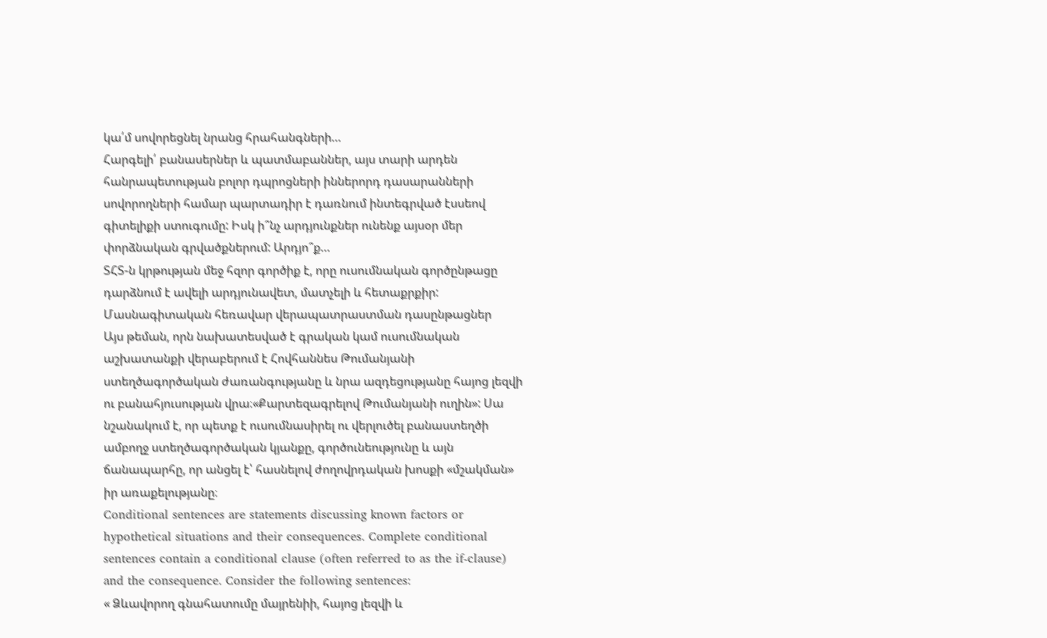կա՛մ սովորեցնել նրանց հրահանգների…
Հարգելի՛ բանասերներ և պատմաբաններ, այս տարի արդեն հանրապետության բոլոր դպրոցների իններորդ դասարանների սովորողների համար պարտադիր է դառնում ինտեգրված էսսեով գիտելիքի ստուգումը: Իսկ ի՞նչ արդյունքներ ունենք այսօր մեր փորձնական գրվածքներում: Արդյո՞ք…
ՏՀՏ-ն կրթության մեջ հզոր գործիք է, որը ուսումնական գործընթացը դարձնում է ավելի արդյունավետ, մատչելի և հետաքրքիր:
Մասնագիտական հեռավար վերապատրաստման դասընթացներ
Այս թեման, որն նախատեսված է գրական կամ ուսումնական աշխատանքի վերաբերում է Հովհաննես Թումանյանի ստեղծագործական ժառանգությանը և նրա ազդեցությանը հայոց լեզվի ու բանահյուսության վրա։«Քարտեզագրելով Թումանյանի ուղին»: Սա նշանակում է, որ պետք է ուսումնասիրել ու վերլուծել բանաստեղծի ամբողջ ստեղծագործական կյանքը, գործունեությունը և այն ճանապարհը, որ անցել է՝ հասնելով ժողովրդական խոսքի «մշակման» իր առաքելությանը։
Conditional sentences are statements discussing known factors or hypothetical situations and their consequences. Complete conditional sentences contain a conditional clause (often referred to as the if-clause) and the consequence. Consider the following sentences:
« Ձևավորող գնահատումը մայրենիի, հայոց լեզվի և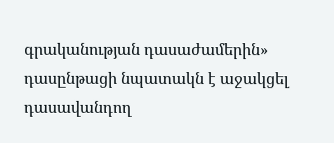գրականության դասաժամերին» դասընթացի նպատակն է աջակցել դասավանդող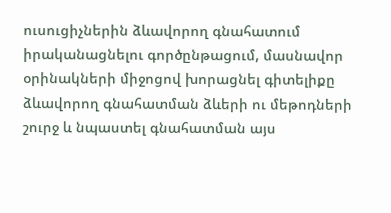ուսուցիչներին ձևավորող գնահատում իրականացնելու գործընթացում, մասնավոր օրինակների միջոցով խորացնել գիտելիքը ձևավորող գնահատման ձևերի ու մեթոդների շուրջ և նպաստել գնահատման այս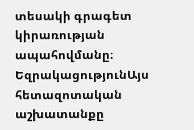տեսակի գրագետ կիրառության ապահովմանը։
ԵզրակացությունԱյս հետազոտական աշխատանքը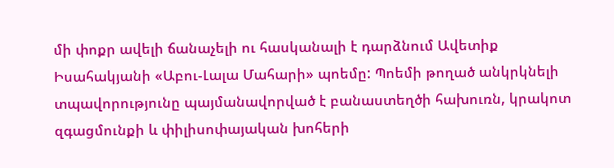մի փոքր ավելի ճանաչելի ու հասկանալի է դարձնում Ավետիք Իսահակյանի «Աբու-Լալա Մահարի» պոեմը: Պոեմի թողած անկրկնելի տպավորությունը պայմանավորված է բանաստեղծի հախուռն, կրակոտ զգացմունքի և փիլիսոփայական խոհերի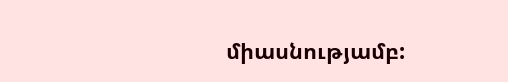միասնությամբ: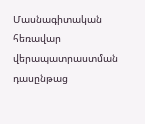Մասնագիտական հեռավար վերապատրաստման դասընթաց